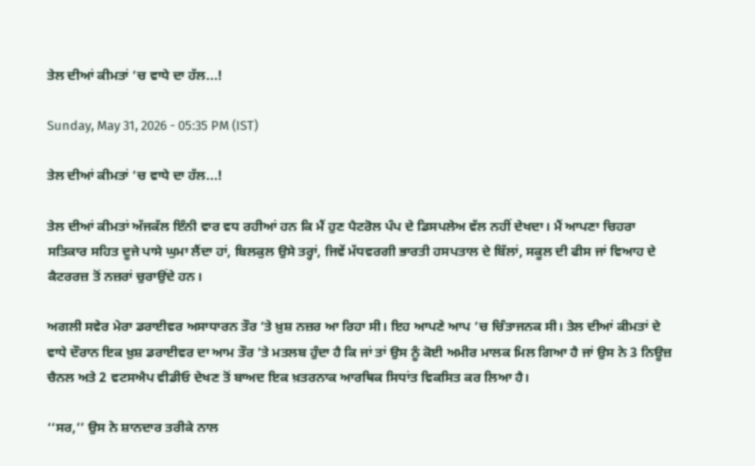ਤੇਲ ਦੀਆਂ ਕੀਮਤਾਂ ’ਚ ਵਾਧੇ ਦਾ ਹੱਲ...!

Sunday, May 31, 2026 - 05:35 PM (IST)

ਤੇਲ ਦੀਆਂ ਕੀਮਤਾਂ ’ਚ ਵਾਧੇ ਦਾ ਹੱਲ...!

ਤੇਲ ਦੀਆਂ ਕੀਮਤਾਂ ਅੱਜਕੱਲ ਇੰਨੀ ਵਾਰ ਵਧ ਰਹੀਆਂ ਹਨ ਕਿ ਮੈਂ ਹੁਣ ਪੈਟਰੋਲ ਪੰਪ ਦੇ ਡਿਸਪਲੇਅ ਵੱਲ ਨਹੀਂ ਦੇਖਦਾ। ਮੈਂ ਆਪਣਾ ਚਿਹਰਾ ਸਤਿਕਾਰ ਸਹਿਤ ਦੂਜੇ ਪਾਸੇ ਘੁਮਾ ਲੈਂਦਾ ਹਾਂ, ਬਿਲਕੁਲ ਉਸੇ ਤਰ੍ਹਾਂ, ਜਿਵੇਂ ਮੱਧਵਰਗੀ ਭਾਰਤੀ ਹਸਪਤਾਲ ਦੇ ਬਿੱਲਾਂ, ਸਕੂਲ ਦੀ ਫੀਸ ਜਾਂ ਵਿਆਹ ਦੇ ਕੈਟਰਰਜ਼ ਤੋਂ ਨਜ਼ਰਾਂ ਚੁਰਾਉਂਦੇ ਹਨ।

ਅਗਲੀ ਸਵੇਰ ਮੇਰਾ ਡਰਾਈਵਰ ਅਸਾਧਾਰਨ ਤੌਰ ’ਤੇ ਖ਼ੁਸ਼ ਨਜ਼ਰ ਆ ਰਿਹਾ ਸੀ। ਇਹ ਆਪਣੇ ਆਪ ’ਚ ਚਿੰਤਾਜਨਕ ਸੀ। ਤੇਲ ਦੀਆਂ ਕੀਮਤਾਂ ਦੇ ਵਾਧੇ ਦੌਰਾਨ ਇਕ ਖ਼ੁਸ਼ ਡਰਾਈਵਰ ਦਾ ਆਮ ਤੌਰ ’ਤੇ ਮਤਲਬ ਹੁੰਦਾ ਹੈ ਕਿ ਜਾਂ ਤਾਂ ਉਸ ਨੂੰ ਕੋਈ ਅਮੀਰ ਮਾਲਕ ਮਿਲ ਗਿਆ ਹੈ ਜਾਂ ਉਸ ਨੇ 3 ਨਿਊਜ਼ ਚੈਨਲ ਅਤੇ 2 ਵਟਸਐਪ ਵੀਡੀਓ ਦੇਖਣ ਤੋਂ ਬਾਅਦ ਇਕ ਖ਼ਤਰਨਾਕ ਆਰਥਿਕ ਸਿਧਾਂਤ ਵਿਕਸਿਤ ਕਰ ਲਿਆ ਹੈ।

‘‘ਸਰ,’’ ਉਸ ਨੇ ਸ਼ਾਨਦਾਰ ਤਰੀਕੇ ਨਾਲ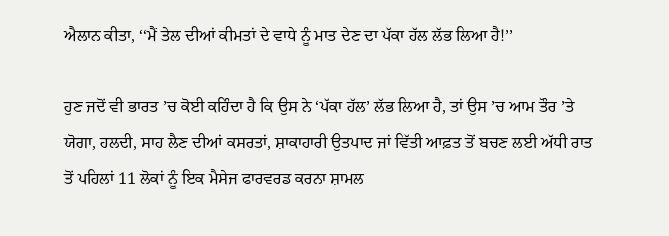ਐਲਾਨ ਕੀਤਾ, ‘‘ਮੈਂ ਤੇਲ ਦੀਆਂ ਕੀਮਤਾਂ ਦੇ ਵਾਧੇ ਨੂੰ ਮਾਤ ਦੇਣ ਦਾ ਪੱਕਾ ਹੱਲ ਲੱਭ ਲਿਆ ਹੈ!’’

ਹੁਣ ਜਦੋਂ ਵੀ ਭਾਰਤ ’ਚ ਕੋਈ ਕਹਿੰਦਾ ਹੈ ਕਿ ਉਸ ਨੇ ‘ਪੱਕਾ ਹੱਲ’ ਲੱਭ ਲਿਆ ਹੈ, ਤਾਂ ਉਸ ’ਚ ਆਮ ਤੌਰ ’ਤੇ ਯੋਗਾ, ਹਲਦੀ, ਸਾਹ ਲੈਣ ਦੀਆਂ ਕਸਰਤਾਂ, ਸ਼ਾਕਾਹਾਰੀ ਉਤਪਾਦ ਜਾਂ ਵਿੱਤੀ ਆਫ਼ਤ ਤੋਂ ਬਚਣ ਲਈ ਅੱਧੀ ਰਾਤ ਤੋਂ ਪਹਿਲਾਂ 11 ਲੋਕਾਂ ਨੂੰ ਇਕ ਮੈਸੇਜ ਫਾਰਵਰਡ ਕਰਨਾ ਸ਼ਾਮਲ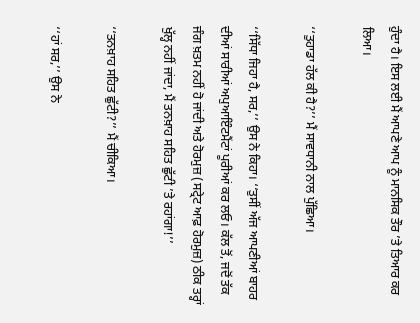ਹੁੰਦਾ ਹੈ। ਇਸ ਲਈ ਮੈਂ ਆਪਣੇ ਆਪ ਨੂੰ ਮਾਨਸਿਕ ਤੌਰ ’ਤੇ ਤਿਆਰ ਕਰ ਲਿਆ।

‘‘ਤੁਹਾਡਾ ਹੱਲ ਕੀ ਹੈ?’’ ਮੈਂ ਸਾਵਧਾਨੀ ਨਾਲ ਪੁੱਛਿਆ।

‘‘ਸਿੱਧਾ ਜਿਹਾ ਹੈ, ਸਰ,’’ ਉਸ ਨੇ ਕਿਹਾ। ‘‘ਤੁਸੀਂ ਅੱਜ ਆਪਣੀਆਂ ਬਾਹਰ ਦੀਆਂ ਸਾਰੀਆਂ ਅਪੁਆਇੰਟਮੈਂਟਾਂ ਪੂਰੀਆਂ ਕਰ ਲਓ। ਕੱਲ ਤੋਂ, ਜਦੋਂ ਤੱਕ ਜੰਗ ਖ਼ਤਮ ਨਹੀਂ ਹੋ ਜਾਂਦੀ ਅਤੇ ਹੋਰਮੁਜ਼ (ਸਟ੍ਰੇਟ ਆਫ਼ ਹੋਰਮੁਜ਼) ਠੀਕ ਤਰ੍ਹਾਂ ਖੁੱਲ੍ਹ ਨਹੀਂ ਜਾਂਦਾ, ਮੈਂ ਤਨਖ਼ਾਹ ਸਹਿਤ ਛੁੱਟੀ ’ਤੇ ਰਹਾਂਗਾ!’’

‘‘ਤਨਖ਼ਾਹ ਸਹਿਤ ਛੁੱਟੀ?’’ ਮੈਂ ਚੀਕਿਆ।

‘‘ਹਾਂ ਸਰ,’’ ਉਸ ਨੇ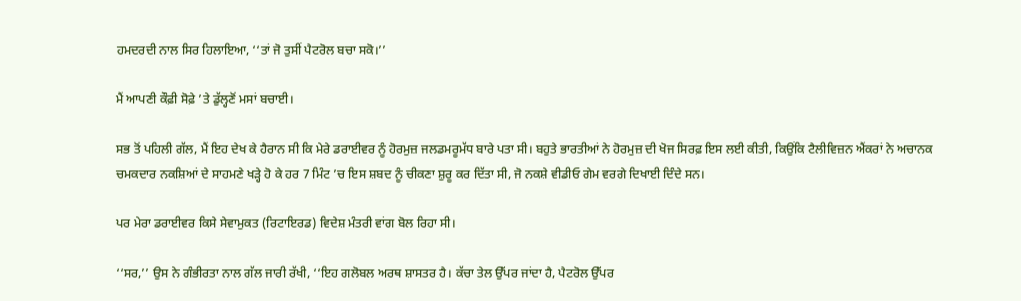ਹਮਦਰਦੀ ਨਾਲ ਸਿਰ ਹਿਲਾਇਆ, ‘‘ਤਾਂ ਜੋ ਤੁਸੀਂ ਪੈਟਰੋਲ ਬਚਾ ਸਕੋ।’’

ਮੈਂ ਆਪਣੀ ਕੌਫ਼ੀ ਸੋਫ਼ੇ ’ਤੇ ਡੁੱਲ੍ਹਣੋਂ ਮਸਾਂ ਬਚਾਈ।

ਸਭ ਤੋਂ ਪਹਿਲੀ ਗੱਲ, ਮੈਂ ਇਹ ਦੇਖ ਕੇ ਹੈਰਾਨ ਸੀ ਕਿ ਮੇਰੇ ਡਰਾਈਵਰ ਨੂੰ ਹੋਰਮੁਜ਼ ਜਲਡਮਰੂਮੱਧ ਬਾਰੇ ਪਤਾ ਸੀ। ਬਹੁਤੇ ਭਾਰਤੀਆਂ ਨੇ ਹੋਰਮੁਜ਼ ਦੀ ਖੋਜ ਸਿਰਫ਼ ਇਸ ਲਈ ਕੀਤੀ, ਕਿਉਂਕਿ ਟੈਲੀਵਿਜ਼ਨ ਐਂਕਰਾਂ ਨੇ ਅਚਾਨਕ ਚਮਕਦਾਰ ਨਕਸ਼ਿਆਂ ਦੇ ਸਾਹਮਣੇ ਖੜ੍ਹੇ ਹੋ ਕੇ ਹਰ 7 ਮਿੰਟ ’ਚ ਇਸ ਸ਼ਬਦ ਨੂੰ ਚੀਕਣਾ ਸ਼ੁਰੂ ਕਰ ਦਿੱਤਾ ਸੀ, ਜੋ ਨਕਸ਼ੇ ਵੀਡੀਓ ਗੇਮ ਵਰਗੇ ਦਿਖਾਈ ਦਿੰਦੇ ਸਨ।

ਪਰ ਮੇਰਾ ਡਰਾਈਵਰ ਕਿਸੇ ਸੇਵਾਮੁਕਤ (ਰਿਟਾਇਰਡ) ਵਿਦੇਸ਼ ਮੰਤਰੀ ਵਾਂਗ ਬੋਲ ਰਿਹਾ ਸੀ।

‘‘ਸਰ,’’ ਉਸ ਨੇ ਗੰਭੀਰਤਾ ਨਾਲ ਗੱਲ ਜਾਰੀ ਰੱਖੀ, ‘‘ਇਹ ਗਲੋਬਲ ਅਰਥ ਸ਼ਾਸਤਰ ਹੈ। ਕੱਚਾ ਤੇਲ ਉੱਪਰ ਜਾਂਦਾ ਹੈ, ਪੈਟਰੋਲ ਉੱਪਰ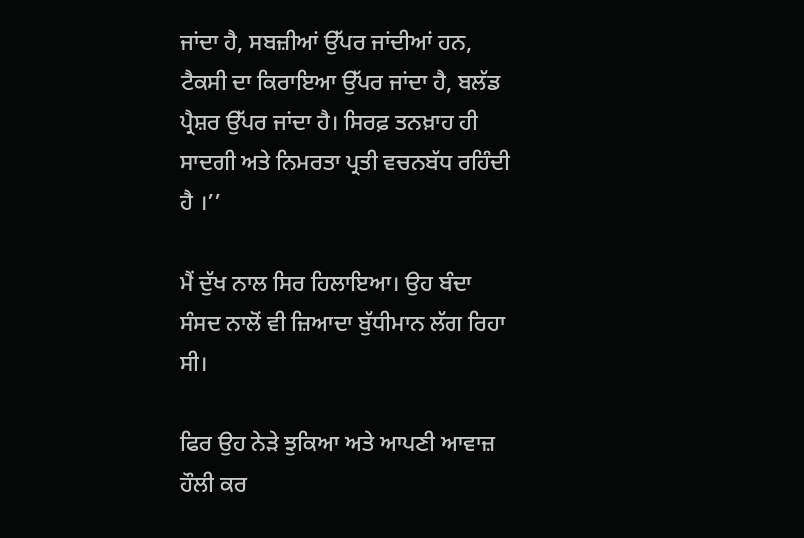ਜਾਂਦਾ ਹੈ, ਸਬਜ਼ੀਆਂ ਉੱਪਰ ਜਾਂਦੀਆਂ ਹਨ, ਟੈਕਸੀ ਦਾ ਕਿਰਾਇਆ ਉੱਪਰ ਜਾਂਦਾ ਹੈ, ਬਲੱਡ ਪ੍ਰੈਸ਼ਰ ਉੱਪਰ ਜਾਂਦਾ ਹੈ। ਸਿਰਫ਼ ਤਨਖ਼ਾਹ ਹੀ ਸਾਦਗੀ ਅਤੇ ਨਿਮਰਤਾ ਪ੍ਰਤੀ ਵਚਨਬੱਧ ਰਹਿੰਦੀ ਹੈ ।’’

ਮੈਂ ਦੁੱਖ ਨਾਲ ਸਿਰ ਹਿਲਾਇਆ। ਉਹ ਬੰਦਾ ਸੰਸਦ ਨਾਲੋਂ ਵੀ ਜ਼ਿਆਦਾ ਬੁੱਧੀਮਾਨ ਲੱਗ ਰਿਹਾ ਸੀ।

ਫਿਰ ਉਹ ਨੇੜੇ ਝੁਕਿਆ ਅਤੇ ਆਪਣੀ ਆਵਾਜ਼ ਹੌਲੀ ਕਰ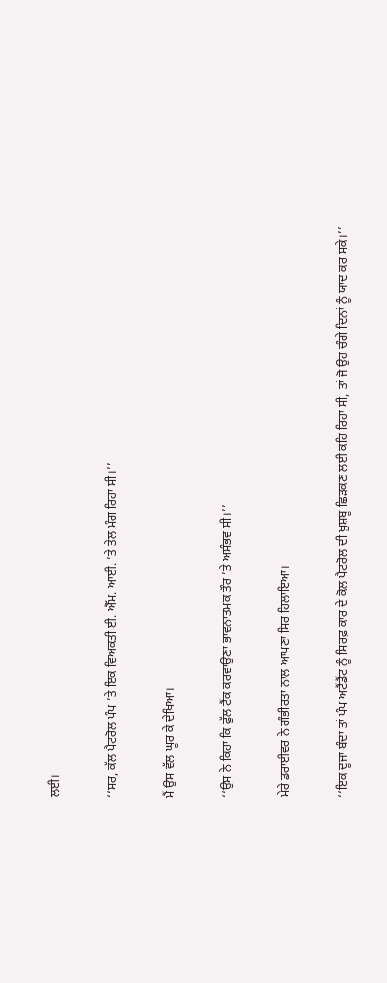ਲਈ।

‘‘ਸਰ, ਕੱਲ ਪੈਟਰੋਲ ਪੰਪ ’ਤੇ ਇਕ ਵਿਅਕਤੀ ਈ. ਐੱਮ. ਆਈ. ’ਤੇ ਤੇਲ ਮੰਗ ਰਿਹਾ ਸੀ।’’

ਮੈਂ ਉਸ ਵੱਲ ਘੂਰ ਕੇ ਦੇਖਿਆ।

‘‘ਉਸ ਨੇ ਕਿਹਾ ਕਿ ਫੁੱਲ ਟੈਂਕ ਕਰਵਾਉਣਾ ਭਾਵਨਾਤਮਕ ਤੌਰ ’ਤੇ ਅਸੰਭਵ ਸੀ।’’

ਮੇਰੇ ਡਰਾਈਵਰ ਨੇ ਗੰਭੀਰਤਾ ਨਾਲ ਆਪਣਾ ਸਿਰ ਹਿਲਾਇਆ।

‘‘ਇਕ ਦੂਜਾ ਬੰਦਾ ਤਾਂ ਪੰਪ ਅਟੈਂਡੈਂਟ ਨੂੰ ਸਿਰਫ਼ ਕਾਰ ਦੇ ਕੋਲ ਪੈਟਰੋਲ ਦੀ ਖ਼ੁਸ਼ਬੂ ਛਿੜਕਣ ਲਈ ਕਹਿ ਰਿਹਾ ਸੀ, ਤਾਂ ਜੋ ਉਹ ਚੰਗੇ ਦਿਨਾਂ ਨੂੰ ਯਾਦ ਕਰ ਸਕੇ।’’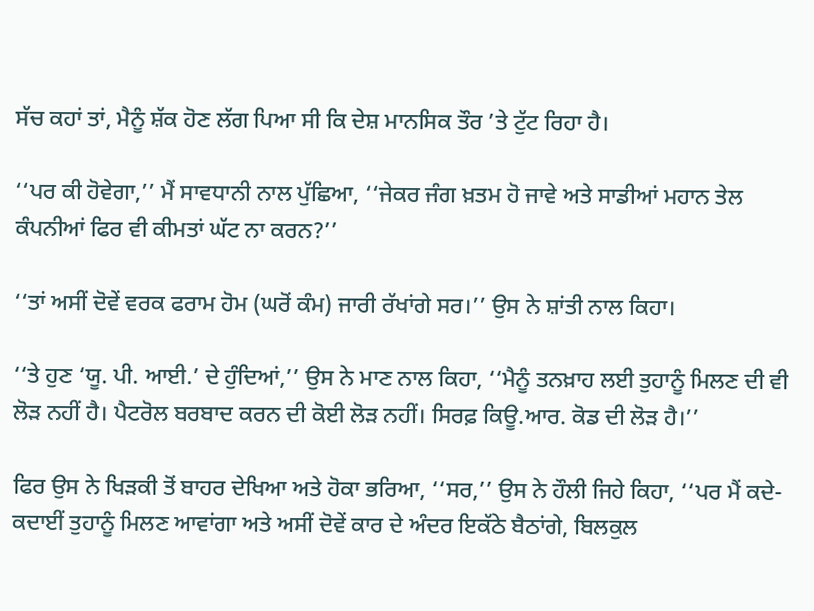ਸੱਚ ਕਹਾਂ ਤਾਂ, ਮੈਨੂੰ ਸ਼ੱਕ ਹੋਣ ਲੱਗ ਪਿਆ ਸੀ ਕਿ ਦੇਸ਼ ਮਾਨਸਿਕ ਤੌਰ ’ਤੇ ਟੁੱਟ ਰਿਹਾ ਹੈ।

‘‘ਪਰ ਕੀ ਹੋਵੇਗਾ,’’ ਮੈਂ ਸਾਵਧਾਨੀ ਨਾਲ ਪੁੱਛਿਆ, ‘‘ਜੇਕਰ ਜੰਗ ਖ਼ਤਮ ਹੋ ਜਾਵੇ ਅਤੇ ਸਾਡੀਆਂ ਮਹਾਨ ਤੇਲ ਕੰਪਨੀਆਂ ਫਿਰ ਵੀ ਕੀਮਤਾਂ ਘੱਟ ਨਾ ਕਰਨ?’’

‘‘ਤਾਂ ਅਸੀਂ ਦੋਵੇਂ ਵਰਕ ਫਰਾਮ ਹੋਮ (ਘਰੋਂ ਕੰਮ) ਜਾਰੀ ਰੱਖਾਂਗੇ ਸਰ।’’ ਉਸ ਨੇ ਸ਼ਾਂਤੀ ਨਾਲ ਕਿਹਾ।

‘‘ਤੇ ਹੁਣ ‘ਯੂ. ਪੀ. ਆਈ.’ ਦੇ ਹੁੰਦਿਆਂ,’’ ਉਸ ਨੇ ਮਾਣ ਨਾਲ ਕਿਹਾ, ‘‘ਮੈਨੂੰ ਤਨਖ਼ਾਹ ਲਈ ਤੁਹਾਨੂੰ ਮਿਲਣ ਦੀ ਵੀ ਲੋੜ ਨਹੀਂ ਹੈ। ਪੈਟਰੋਲ ਬਰਬਾਦ ਕਰਨ ਦੀ ਕੋਈ ਲੋੜ ਨਹੀਂ। ਸਿਰਫ਼ ਕਿਊ.ਆਰ. ਕੋਡ ਦੀ ਲੋੜ ਹੈ।’’

ਫਿਰ ਉਸ ਨੇ ਖਿੜਕੀ ਤੋਂ ਬਾਹਰ ਦੇਖਿਆ ਅਤੇ ਹੋਕਾ ਭਰਿਆ, ‘‘ਸਰ,’’ ਉਸ ਨੇ ਹੌਲੀ ਜਿਹੇ ਕਿਹਾ, ‘‘ਪਰ ਮੈਂ ਕਦੇ-ਕਦਾਈਂ ਤੁਹਾਨੂੰ ਮਿਲਣ ਆਵਾਂਗਾ ਅਤੇ ਅਸੀਂ ਦੋਵੇਂ ਕਾਰ ਦੇ ਅੰਦਰ ਇਕੱਠੇ ਬੈਠਾਂਗੇ, ਬਿਲਕੁਲ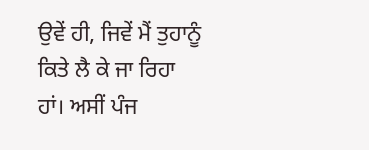ਉਵੇਂ ਹੀ, ਜਿਵੇਂ ਮੈਂ ਤੁਹਾਨੂੰ ਕਿਤੇ ਲੈ ਕੇ ਜਾ ਰਿਹਾ ਹਾਂ। ਅਸੀਂ ਪੰਜ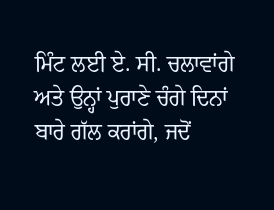ਮਿੰਟ ਲਈ ਏ. ਸੀ. ਚਲਾਵਾਂਗੇ ਅਤੇ ਉਨ੍ਹਾਂ ਪੁਰਾਣੇ ਚੰਗੇ ਦਿਨਾਂ ਬਾਰੇ ਗੱਲ ਕਰਾਂਗੇ, ਜਦੋਂ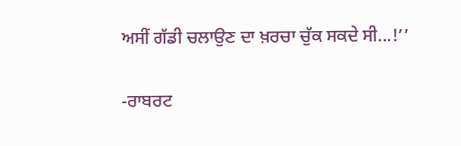ਅਸੀਂ ਗੱਡੀ ਚਲਾਉਣ ਦਾ ਖ਼ਰਚਾ ਚੁੱਕ ਸਕਦੇ ਸੀ...!’’

-ਰਾਬਰਟ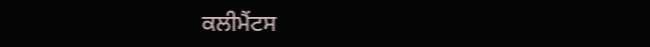ਕਲੀਮੈਂਟਸ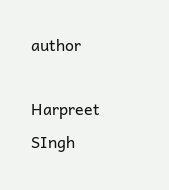author

Harpreet SIngh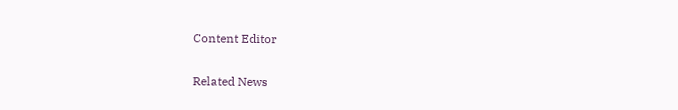Content Editor

Related News